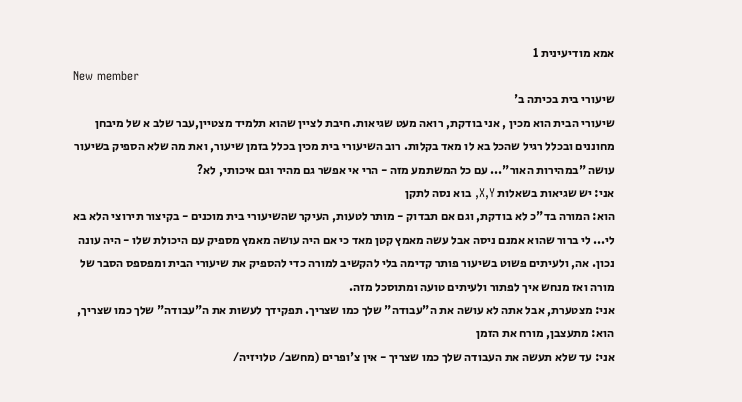אמא מודיעינית 1
New member
שיעורי בית בכיתה ב'
שיעורי הבית הוא מכין , אני בודקת, רואה מעט שגיאות. חיבת לציין שהוא תלמיד מצטיין,עבר שלב א של מיבחן מחוננים ובכלל רגיל שהכל בא לו מאד בקלות. רוב השיעורי בית מכין בכלל בזמן שיעור, ואת מה שלא הספיק בשיעור עושה "במהירות האור"... עם כל המשתמע מזה - הרי אי אפשר גם מהיר וגם איכותי, לא?
אני: יש שגיאות בשאלות X,Y, בוא נסה לתקן
הוא: המורה בד"כ לא בודקת, וגם אם תבדוק - מותר לטעות, העיקר שהשיעורי בית מוכנים - בקיצור תירוצי הלא בא לי... לי ברור שהוא אמנם ניסה אבל עשה מאמץ קטן מאד כי אם היה עושה מאמץ מספיק עם היכולת שלו - היה עונה נכון. אה, ולעיתים פשוט בשיעור פותר קדימה בלי להקשיב למורה כדי להספיק את שיעורי הבית ומפספס הסבר של מורה ואז מנחש איך לפתור ולעיתים טועה ומתוסכל מזה.
אני: מצטערת, אבל אתה לא עושה את ה"עבודה" שלך כמו שצריך. תפקידך לעשות את ה"עבודה" שלך כמו שצריך,
הוא: מתעצבן, מורח את הזמן
אני: עד שלא תעשה את העבודה שלך כמו שצריך - אין צ'ופרים (מחשב/ טלויזיה/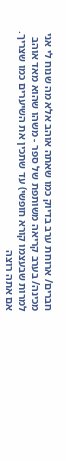חברים/ ארוחת ערב בדיוק כמו שאתה אוהב אלא מה שנוח לי אני מכינה/ בערב קריאה משותפת של ספר - משהו שהוא מאד אוהב למרות שבעצמו קורא חופשי) עד שתכין את השיערים כמו שצריך. אם אתה רוצה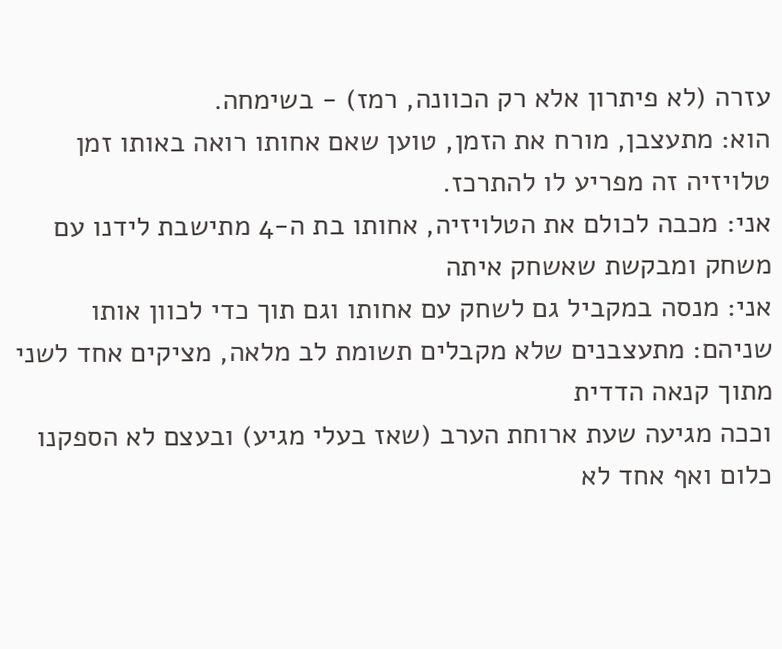עזרה (לא פיתרון אלא רק הכוונה, רמז) - בשימחה.
הוא: מתעצבן, מורח את הזמן, טוען שאם אחותו רואה באותו זמן טלויזיה זה מפריע לו להתרכז.
אני: מכבה לכולם את הטלויזיה, אחותו בת ה-4 מתישבת לידנו עם משחק ומבקשת שאשחק איתה
אני: מנסה במקביל גם לשחק עם אחותו וגם תוך כדי לכוון אותו
שניהם: מתעצבנים שלא מקבלים תשומת לב מלאה, מציקים אחד לשני מתוך קנאה הדדית
וככה מגיעה שעת ארוחת הערב (שאז בעלי מגיע) ובעצם לא הספקנו כלום ואף אחד לא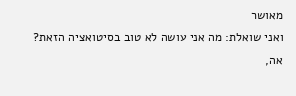מאושר
ואני שואלת: מה אני עושה לא טוב בסיטואציה הזאת?
אה,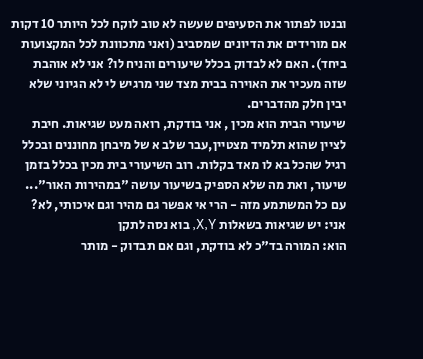ובנטו לפתור את הסעיפים שעשה לא טוב לוקח לכל היותר 10 דקות אם מורידים את הדיונים שמסביב (ואני מתכוונת לכל המקצועות ביחד). האם לא לבדוק בכלל שיעורים והניח לו? אני לא אוהבת שזה מעכיר את האוירה בבית מצד שני מרגיש לי לא הגיוני שלא יבין חלק מהדברים.
שיעורי הבית הוא מכין , אני בודקת, רואה מעט שגיאות. חיבת לציין שהוא תלמיד מצטיין,עבר שלב א של מיבחן מחוננים ובכלל רגיל שהכל בא לו מאד בקלות. רוב השיעורי בית מכין בכלל בזמן שיעור, ואת מה שלא הספיק בשיעור עושה "במהירות האור"... עם כל המשתמע מזה - הרי אי אפשר גם מהיר וגם איכותי, לא?
אני: יש שגיאות בשאלות X,Y, בוא נסה לתקן
הוא: המורה בד"כ לא בודקת, וגם אם תבדוק - מותר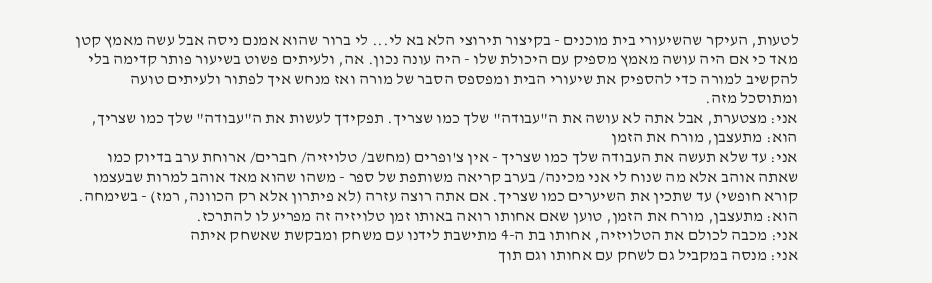לטעות, העיקר שהשיעורי בית מוכנים - בקיצור תירוצי הלא בא לי... לי ברור שהוא אמנם ניסה אבל עשה מאמץ קטן מאד כי אם היה עושה מאמץ מספיק עם היכולת שלו - היה עונה נכון. אה, ולעיתים פשוט בשיעור פותר קדימה בלי להקשיב למורה כדי להספיק את שיעורי הבית ומפספס הסבר של מורה ואז מנחש איך לפתור ולעיתים טועה ומתוסכל מזה.
אני: מצטערת, אבל אתה לא עושה את ה"עבודה" שלך כמו שצריך. תפקידך לעשות את ה"עבודה" שלך כמו שצריך,
הוא: מתעצבן, מורח את הזמן
אני: עד שלא תעשה את העבודה שלך כמו שצריך - אין צ'ופרים (מחשב/ טלויזיה/ חברים/ ארוחת ערב בדיוק כמו שאתה אוהב אלא מה שנוח לי אני מכינה/ בערב קריאה משותפת של ספר - משהו שהוא מאד אוהב למרות שבעצמו קורא חופשי) עד שתכין את השיערים כמו שצריך. אם אתה רוצה עזרה (לא פיתרון אלא רק הכוונה, רמז) - בשימחה.
הוא: מתעצבן, מורח את הזמן, טוען שאם אחותו רואה באותו זמן טלויזיה זה מפריע לו להתרכז.
אני: מכבה לכולם את הטלויזיה, אחותו בת ה-4 מתישבת לידנו עם משחק ומבקשת שאשחק איתה
אני: מנסה במקביל גם לשחק עם אחותו וגם תוך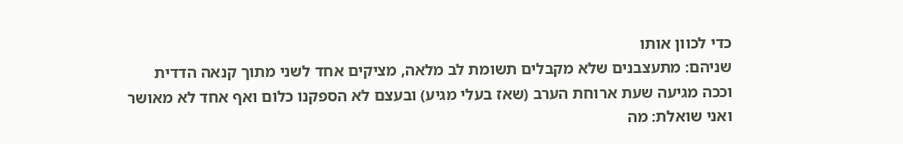כדי לכוון אותו
שניהם: מתעצבנים שלא מקבלים תשומת לב מלאה, מציקים אחד לשני מתוך קנאה הדדית
וככה מגיעה שעת ארוחת הערב (שאז בעלי מגיע) ובעצם לא הספקנו כלום ואף אחד לא מאושר
ואני שואלת: מה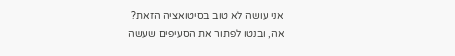אני עושה לא טוב בסיטואציה הזאת?
אה, ובנטו לפתור את הסעיפים שעשה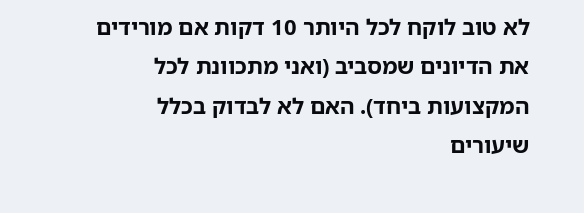לא טוב לוקח לכל היותר 10 דקות אם מורידים את הדיונים שמסביב (ואני מתכוונת לכל המקצועות ביחד). האם לא לבדוק בכלל שיעורים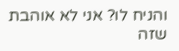והניח לו? אני לא אוהבת שזה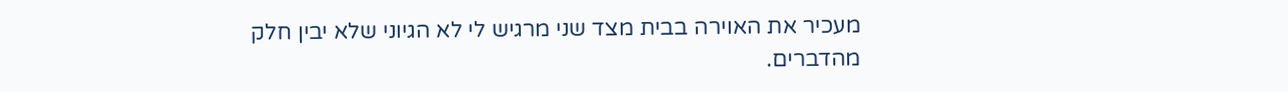מעכיר את האוירה בבית מצד שני מרגיש לי לא הגיוני שלא יבין חלק מהדברים.